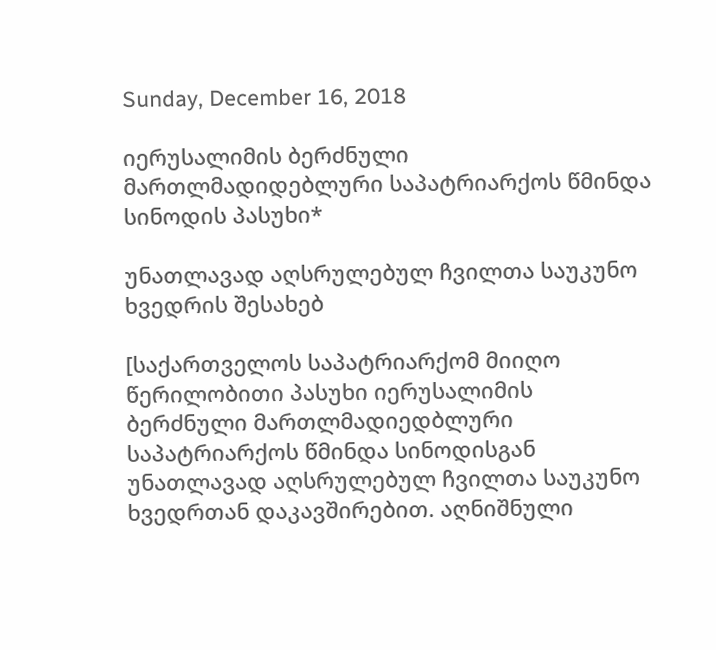Sunday, December 16, 2018

იერუსალიმის ბერძნული მართლმადიდებლური საპატრიარქოს წმინდა სინოდის პასუხი*

უნათლავად აღსრულებულ ჩვილთა საუკუნო ხვედრის შესახებ

[საქართველოს საპატრიარქომ მიიღო წერილობითი პასუხი იერუსალიმის ბერძნული მართლმადიედბლური საპატრიარქოს წმინდა სინოდისგან უნათლავად აღსრულებულ ჩვილთა საუკუნო ხვედრთან დაკავშირებით. აღნიშნული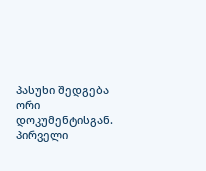პასუხი შედგება ორი დოკუმენტისგან. პირველი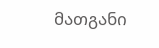მათგანი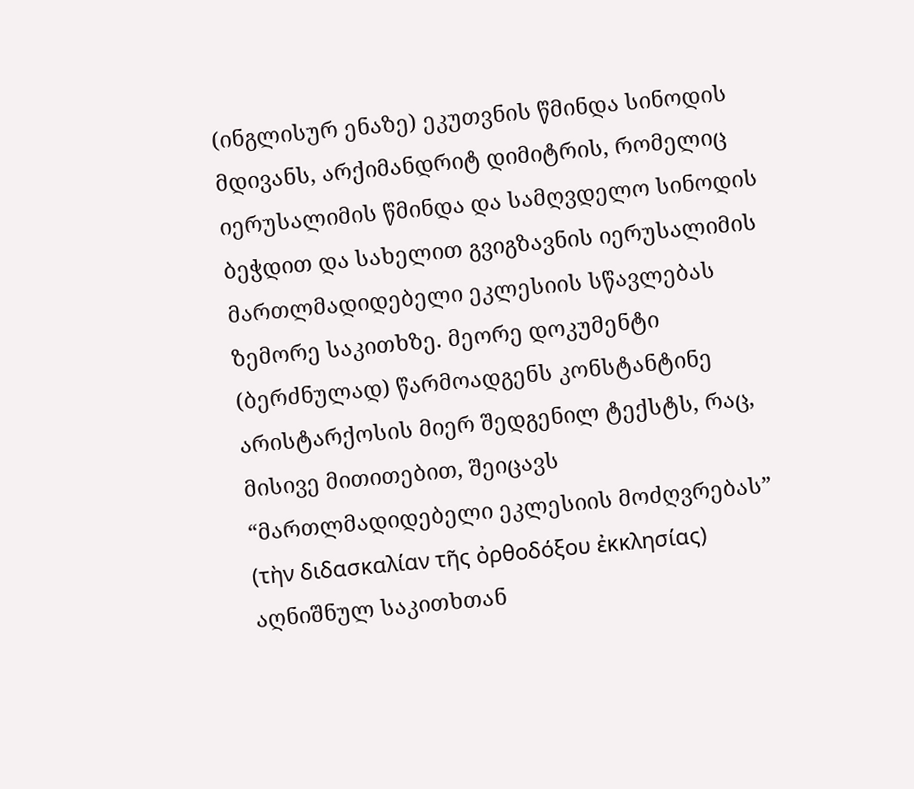(ინგლისურ ენაზე) ეკუთვნის წმინდა სინოდის მდივანს, არქიმანდრიტ დიმიტრის, რომელიც იერუსალიმის წმინდა და სამღვდელო სინოდის ბეჭდით და სახელით გვიგზავნის იერუსალიმის მართლმადიდებელი ეკლესიის სწავლებას ზემორე საკითხზე. მეორე დოკუმენტი (ბერძნულად) წარმოადგენს კონსტანტინე არისტარქოსის მიერ შედგენილ ტექსტს, რაც, მისივე მითითებით, შეიცავს “მართლმადიდებელი ეკლესიის მოძღვრებას” (τὴν διδασκαλίαν τῆς ὀρθοδόξου ἐκκλησίας) აღნიშნულ საკითხთან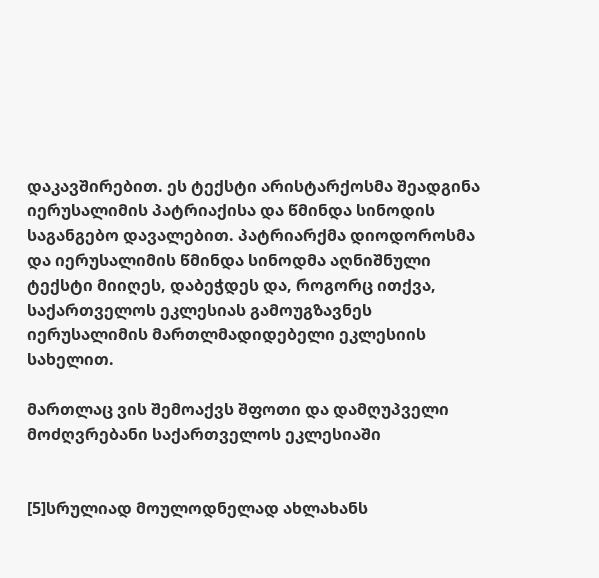დაკავშირებით. ეს ტექსტი არისტარქოსმა შეადგინა იერუსალიმის პატრიაქისა და წმინდა სინოდის საგანგებო დავალებით. პატრიარქმა დიოდოროსმა და იერუსალიმის წმინდა სინოდმა აღნიშნული ტექსტი მიიღეს, დაბეჭდეს და, როგორც ითქვა, საქართველოს ეკლესიას გამოუგზავნეს იერუსალიმის მართლმადიდებელი ეკლესიის სახელით.

მართლაც ვის შემოაქვს შფოთი და დამღუპველი მოძღვრებანი საქართველოს ეკლესიაში


[5]სრულიად მოულოდნელად ახლახანს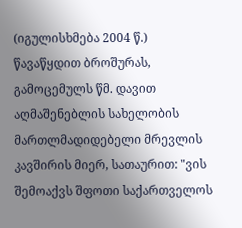(იგულისხმება 2004 წ.) წავაწყდით ბროშურას, გამოცემულს წმ. დავით აღმაშენებლის სახელობის მართლმადიდებელი მრევლის კავშირის მიერ, სათაურით: "ვის შემოაქვს შფოთი საქართველოს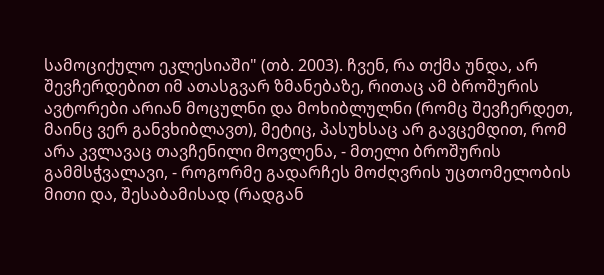სამოციქულო ეკლესიაში" (თბ. 2003). ჩვენ, რა თქმა უნდა, არ შევჩერდებით იმ ათასგვარ ზმანებაზე, რითაც ამ ბროშურის ავტორები არიან მოცულნი და მოხიბლულნი (რომც შევჩერდეთ, მაინც ვერ განვხიბლავთ), მეტიც, პასუხსაც არ გავცემდით, რომ არა კვლავაც თავჩენილი მოვლენა, - მთელი ბროშურის გამმსჭვალავი, - როგორმე გადარჩეს მოძღვრის უცთომელობის მითი და, შესაბამისად (რადგან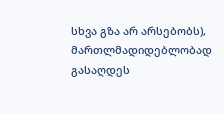სხვა გზა არ არსებობს), მართლმადიდებლობად გასაღდეს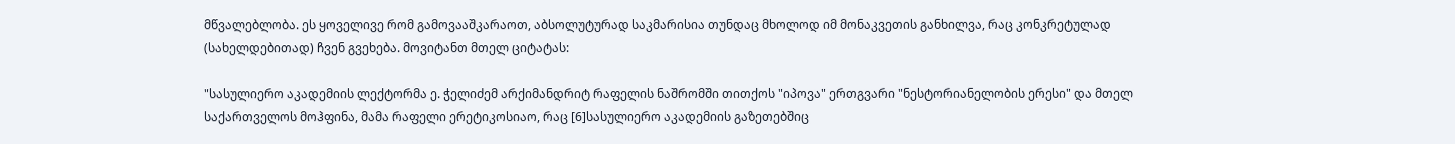მწვალებლობა. ეს ყოველივე რომ გამოვააშკარაოთ, აბსოლუტურად საკმარისია თუნდაც მხოლოდ იმ მონაკვეთის განხილვა, რაც კონკრეტულად (სახელდებითად) ჩვენ გვეხება. მოვიტანთ მთელ ციტატას:

"სასულიერო აკადემიის ლექტორმა ე. ჭელიძემ არქიმანდრიტ რაფელის ნაშრომში თითქოს "იპოვა" ერთგვარი "ნესტორიანელობის ერესი" და მთელ საქართველოს მოჰფინა, მამა რაფელი ერეტიკოსიაო, რაც [6]სასულიერო აკადემიის გაზეთებშიც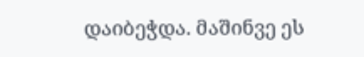დაიბეჭდა. მაშინვე ეს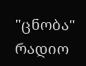"ცნობა" რადიო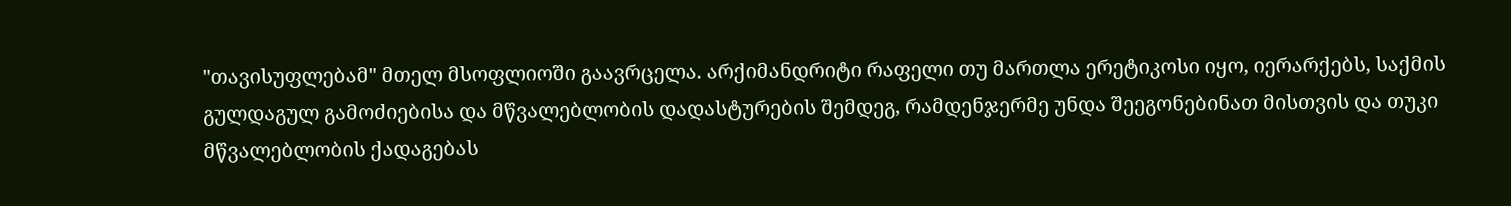"თავისუფლებამ" მთელ მსოფლიოში გაავრცელა. არქიმანდრიტი რაფელი თუ მართლა ერეტიკოსი იყო, იერარქებს, საქმის გულდაგულ გამოძიებისა და მწვალებლობის დადასტურების შემდეგ, რამდენჯერმე უნდა შეეგონებინათ მისთვის და თუკი მწვალებლობის ქადაგებას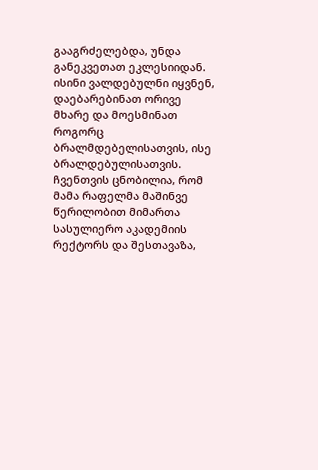გააგრძელებდა, უნდა განეკვეთათ ეკლესიიდან. ისინი ვალდებულნი იყვნენ, დაებარებინათ ორივე მხარე და მოესმინათ როგორც ბრალმდებელისათვის, ისე ბრალდებულისათვის. ჩვენთვის ცნობილია, რომ მამა რაფელმა მაშინვე წერილობით მიმართა სასულიერო აკადემიის რექტორს და შესთავაზა,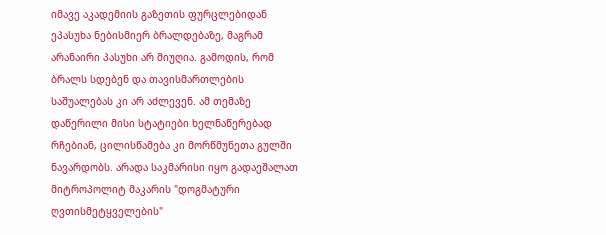იმავე აკადემიის გაზეთის ფურცლებიდან ეპასუხა ნებისმიერ ბრალდებაზე, მაგრამ არანაირი პასუხი არ მიუღია. გამოდის, რომ ბრალს სდებენ და თავისმართლების საშუალებას კი არ აძლევენ. ამ თემაზე დაწერილი მისი სტატიები ხელნაწერებად რჩებიან, ცილისწამება კი მორწმუნეთა გულში ნავარდობს. არადა საკმარისი იყო გადაეშალათ მიტროპოლიტ მაკარის "დოგმატური ღვთისმეტყველების"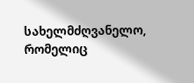სახელმძღვანელო, რომელიც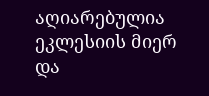აღიარებულია ეკლესიის მიერ და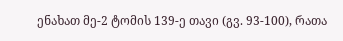ენახათ მე-2 ტომის 139-ე თავი (გვ. 93-100), რათა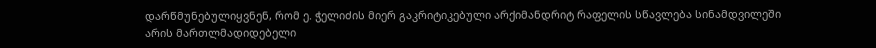დარწმუნებულიყვნენ, რომ ე. ჭელიძის მიერ გაკრიტიკებული არქიმანდრიტ რაფელის სწავლება სინამდვილეში არის მართლმადიდებელი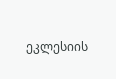ეკლესიის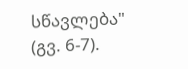სწავლება" (გვ. 6-7).